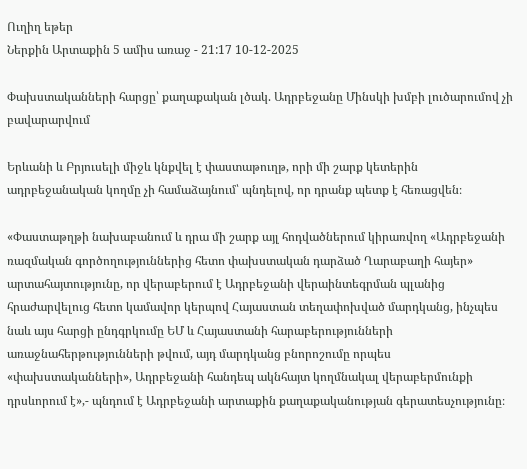Ուղիղ եթեր
Ներքին Արտաքին 5 ամիս առաջ - 21:17 10-12-2025

Փախստականների հարցը՝ քաղաքական լծակ. Ադրբեջանը Մինսկի խմբի լուծարումով չի բավարարվում

Երևանի և Բրյուսելի միջև կնքվել է փաստաթուղթ, որի մի շարք կետերին ադրբեջանական կողմը չի համաձայնում՝ պնդելով, որ դրանք պետք է հեռացվեն։

«Փաստաթղթի նախաբանում և դրա մի շարք այլ հոդվածներում կիրառվող «Ադրբեջանի ռազմական գործողություններից հետո փախստական դարձած Ղարաբաղի հայեր» արտահայտությունը, որ վերաբերում է Ադրբեջանի վերաինտեգրման պլանից հրաժարվելուց հետո կամավոր կերպով Հայաստան տեղափոխված մարդկանց, ինչպես նաև այս հարցի ընդգրկումը ԵՄ և Հայաստանի հարաբերությունների առաջնահերթությունների թվում, այդ մարդկանց բնորոշումը որպես «փախստականների», Ադրբեջանի հանդեպ ակնհայտ կողմնակալ վերաբերմունքի դրսևորում է»,- պնդում է Ադրբեջանի արտաքին քաղաքականության գերատեսչությունը։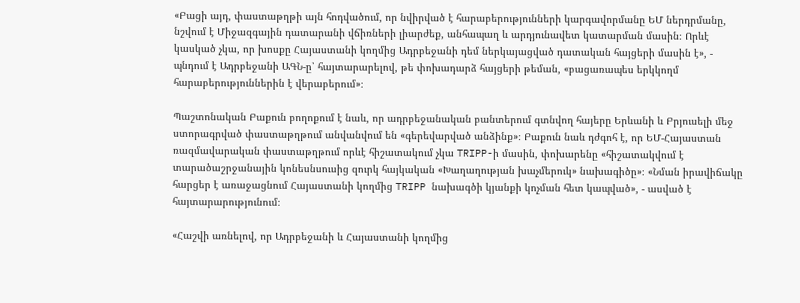«Բացի այդ, փաստաթղթի այն հոդվածում, որ նվիրված է հարաբերությունների կարգավորմանը ԵՄ ներդրմանը, նշվում է Միջազգային դատարանի վճիռների լիարժեք, անհապաղ և արդյունավետ կատարման մասին։ Որևէ կասկած չկա, որ խոսքը Հայաստանի կողմից Ադրբեջանի դեմ ներկայացված դատական հայցերի մասին է», - պնդում է Ադրբեջանի ԱԳՆ-ը՝ հայտարարելով, թե փոխադարձ հայցերի թեման, «բացառապես երկկողմ հարաբերություններին է վերաբերում»։

Պաշտոնական Բաքուն բողոքում է նաև, որ ադրբեջանական բանտերում գտնվող հայերը Երևանի և Բրյուսելի մեջ ստորագրված փաստաթղթում անվանվում են «գերեվարված անձինք»։ Բաքուն նաև դժգոհ է, որ ԵՄ-Հայաստան ռազմավարական փաստաթղթում որևէ հիշատակում չկա TRIPP-ի մասին, փոխարենը «հիշատակվում է տարածաշրջանային կոնեսնսուսից զուրկ հայկական «Խաղաղության խաչմերուկ» նախագիծը»։ «Նման իրավիճակը հարցեր է առաջացնում Հայաստանի կողմից TRIPP նախագծի կյանքի կոչման հետ կապված», - ասված է հայտարարությունում։

«Հաշվի առնելով, որ Ադրբեջանի և Հայաստանի կողմից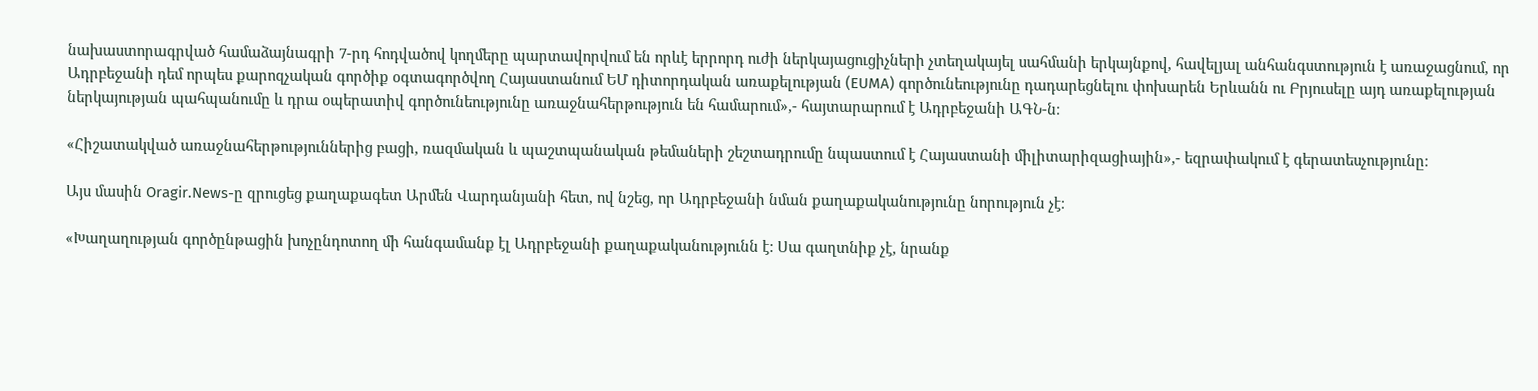նախաստորագրված համաձայնագրի 7-րդ հոդվածով կողմերը պարտավորվում են որևէ երրորդ ուժի ներկայացուցիչների չտեղակայել սահմանի երկայնքով, հավելյալ անհանգստություն է առաջացնում, որ Ադրբեջանի դեմ որպես քարոզչական գործիք օգտագործվող Հայաստանում ԵՄ դիտորդական առաքելության (EUMA) գործունեությունը դադարեցնելու փոխարեն Երևանն ու Բրյուսելը այդ առաքելության ներկայության պահպանումը և դրա օպերատիվ գործունեությունը առաջնահերթություն են համարում»,- հայտարարում է Ադրբեջանի ԱԳՆ-ն։

«Հիշատակված առաջնահերթություններից բացի, ռազմական և պաշտպանական թեմաների շեշտադրումը նպաստում է Հայաստանի միլիտարիզացիային»,- եզրափակում է գերատեսչությունը։

Այս մասին Oragir.News-ը զրուցեց քաղաքագետ Արմեն Վարդանյանի հետ, ով նշեց, որ Ադրբեջանի նման քաղաքականությունը նորություն չէ։

«Խաղաղության գործընթացին խոչընդոտող մի հանգամանք էլ Ադրբեջանի քաղաքականությունն է: Սա գաղտնիք չէ, նրանք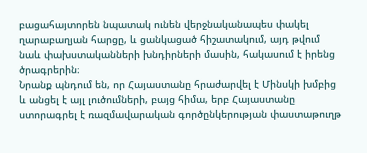բացահայտորեն նպատակ ունեն վերջնականապես փակել ղարաբաղյան հարցը, և ցանկացած հիշատակում, այդ թվում նաև փախստականների խնդիրների մասին, հակասում է իրենց ծրագրերին։
Նրանք պնդում են, որ Հայաստանը հրաժարվել է Մինսկի խմբից և անցել է այլ լուծումների, բայց հիմա, երբ Հայաստանը ստորագրել է ռազմավարական գործընկերության փաստաթուղթ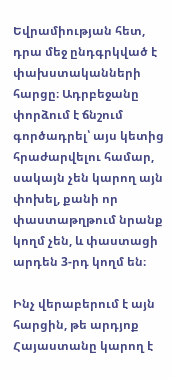Եվրամիության հետ, դրա մեջ ընդգրկված է փախստականների հարցը։ Ադրբեջանը փորձում է ճնշում գործադրել՝ այս կետից հրաժարվելու համար, սակայն չեն կարող այն փոխել, քանի որ փաստաթղթում նրանք կողմ չեն, և փաստացի արդեն 3-րդ կողմ են։

Ինչ վերաբերում է այն հարցին, թե արդյոք Հայաստանը կարող է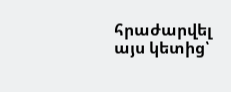հրաժարվել այս կետից՝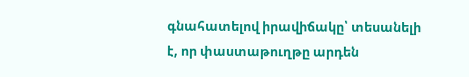գնահատելով իրավիճակը՝ տեսանելի է, որ փաստաթուղթը արդեն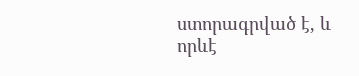ստորագրված է, և որևէ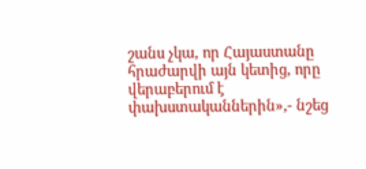շանս չկա, որ Հայաստանը հրաժարվի այն կետից, որը վերաբերում է փախստականներին»,- նշեց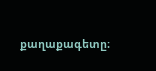քաղաքագետը։